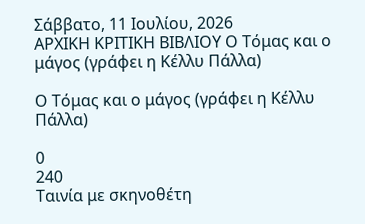Σάββατο, 11 Ιουλίου, 2026
ΑΡΧΙΚΗ ΚΡΙΤΙΚΗ ΒΙΒΛΙΟΥ Ο Τόμας και ο μάγος (γράφει η Κέλλυ Πάλλα)

Ο Τόμας και ο μάγος (γράφει η Κέλλυ Πάλλα)

0
240
Ταινία με σκηνοθέτη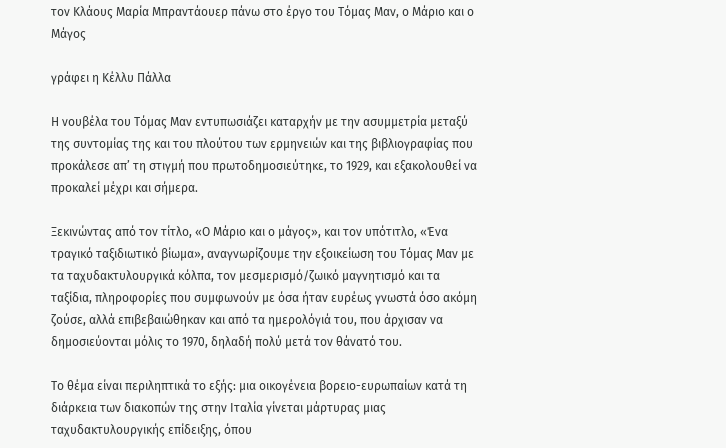τον Κλάους Μαρία Μπραντάουερ πάνω στο έργο του Τόμας Μαν, ο Μάριο και ο Μάγος

γράφει η Κέλλυ Πάλλα

Η νουβέλα του Τόμας Μαν εντυπωσιάζει καταρχήν με την ασυμμετρία μεταξύ της συντομίας της και του πλούτου των ερμηνειών και της βιβλιογραφίας που προκάλεσε απ’ τη στιγμή που πρωτοδημοσιεύτηκε, το 1929, και εξακολουθεί να προκαλεί μέχρι και σήμερα.

Ξεκινώντας από τον τίτλο, «Ο Μάριο και ο μάγος», και τον υπότιτλο, «Ένα τραγικό ταξιδιωτικό βίωμα», αναγνωρίζουμε την εξοικείωση του Τόμας Μαν με τα ταχυδακτυλουργικά κόλπα, τον μεσμερισμό/ζωικό μαγνητισμό και τα ταξίδια, πληροφορίες που συμφωνούν με όσα ήταν ευρέως γνωστά όσο ακόμη ζούσε, αλλά επιβεβαιώθηκαν και από τα ημερολόγιά του, που άρχισαν να δημοσιεύονται μόλις το 1970, δηλαδή πολύ μετά τον θάνατό του.

Το θέμα είναι περιληπτικά το εξής: μια οικογένεια βορειο-ευρωπαίων κατά τη διάρκεια των διακοπών της στην Ιταλία γίνεται μάρτυρας μιας ταχυδακτυλουργικής επίδειξης, όπου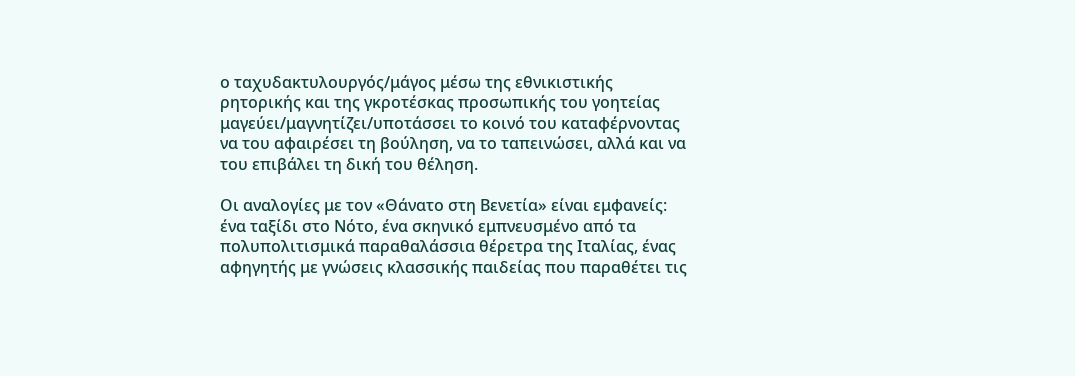ο ταχυδακτυλουργός/μάγος μέσω της εθνικιστικής ρητορικής και της γκροτέσκας προσωπικής του γοητείας μαγεύει/μαγνητίζει/υποτάσσει το κοινό του καταφέρνοντας να του αφαιρέσει τη βούληση, να το ταπεινώσει, αλλά και να του επιβάλει τη δική του θέληση.

Οι αναλογίες με τον «Θάνατο στη Βενετία» είναι εμφανείς: ένα ταξίδι στο Νότο, ένα σκηνικό εμπνευσμένο από τα πολυπολιτισμικά παραθαλάσσια θέρετρα της Ιταλίας, ένας αφηγητής με γνώσεις κλασσικής παιδείας που παραθέτει τις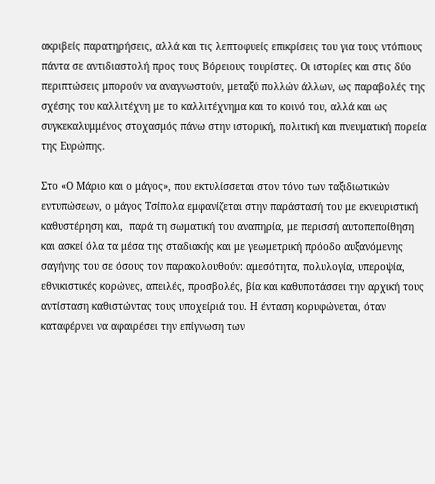ακριβείς παρατηρήσεις, αλλά και τις λεπτοφυείς επικρίσεις του για τους ντόπιους πάντα σε αντιδιαστολή προς τους Βόρειους τουρίστες. Οι ιστορίες και στις δύο περιπτώσεις μπορούν να αναγνωστούν, μεταξύ πολλών άλλων, ως παραβολές της σχέσης του καλλιτέχνη με το καλλιτέχνημα και το κοινό του, αλλά και ως συγκεκαλυμμένος στοχασμός πάνω στην ιστορική, πολιτική και πνευματική πορεία της Ευρώπης.

Στο «Ο Μάριο και ο μάγος», που εκτυλίσσεται στον τόνο των ταξιδιωτικών εντυπώσεων, ο μάγος Τσίπολα εμφανίζεται στην παράστασή του με εκνευριστική καθυστέρηση και,  παρά τη σωματική του αναπηρία, με περισσή αυτοπεποίθηση και ασκεί όλα τα μέσα της σταδιακής και με γεωμετρική πρόοδο αυξανόμενης σαγήνης του σε όσους τον παρακολουθούν: αμεσότητα, πολυλογία, υπεροψία, εθνικιστικές κορώνες, απειλές, προσβολές, βία και καθυποτάσσει την αρχική τους αντίσταση καθιστώντας τους υποχείριά του. Η ένταση κορυφώνεται, όταν καταφέρνει να αφαιρέσει την επίγνωση των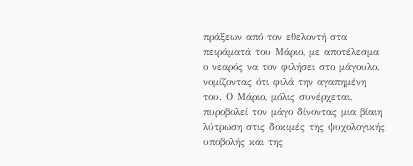πράξεων από τον εθελοντή στα πειράματά του Μάριο, με αποτέλεσμα ο νεαρός να τον φιλήσει στο μάγουλο, νομίζοντας ότι φιλά την αγαπημένη του. Ο Μάριο, μόλις συνέρχεται, πυροβολεί τον μάγο δίνοντας μια βίαιη λύτρωση στις δοκιμές της ψυχολογικής υποβολής και της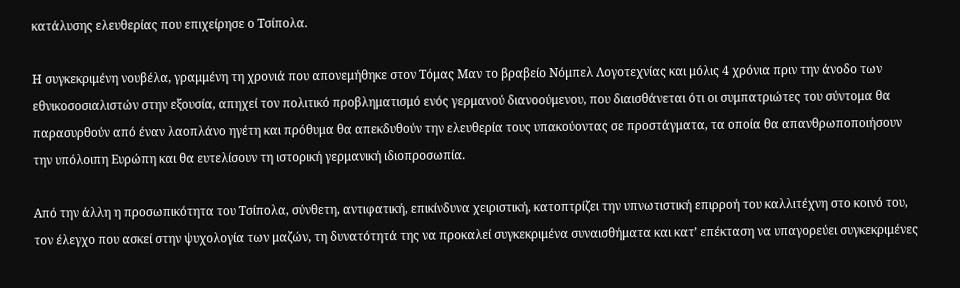κατάλυσης ελευθερίας που επιχείρησε ο Τσίπολα.

Η συγκεκριμένη νουβέλα, γραμμένη τη χρονιά που απονεμήθηκε στον Τόμας Μαν το βραβείο Νόμπελ Λογοτεχνίας και μόλις 4 χρόνια πριν την άνοδο των εθνικοσοσιαλιστών στην εξουσία, απηχεί τον πολιτικό προβληματισμό ενός γερμανού διανοούμενου, που διαισθάνεται ότι οι συμπατριώτες του σύντομα θα παρασυρθούν από έναν λαοπλάνο ηγέτη και πρόθυμα θα απεκδυθούν την ελευθερία τους υπακούοντας σε προστάγματα, τα οποία θα απανθρωποποιήσουν την υπόλοιπη Ευρώπη και θα ευτελίσουν τη ιστορική γερμανική ιδιοπροσωπία.

Από την άλλη η προσωπικότητα του Τσίπολα, σύνθετη, αντιφατική, επικίνδυνα χειριστική, κατοπτρίζει την υπνωτιστική επιρροή του καλλιτέχνη στο κοινό του, τον έλεγχο που ασκεί στην ψυχολογία των μαζών, τη δυνατότητά της να προκαλεί συγκεκριμένα συναισθήματα και κατ’ επέκταση να υπαγορεύει συγκεκριμένες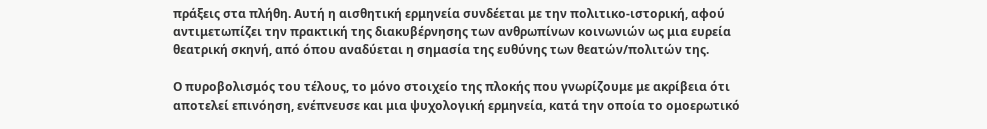πράξεις στα πλήθη. Αυτή η αισθητική ερμηνεία συνδέεται με την πολιτικο-ιστορική, αφού αντιμετωπίζει την πρακτική της διακυβέρνησης των ανθρωπίνων κοινωνιών ως μια ευρεία θεατρική σκηνή, από όπου αναδύεται η σημασία της ευθύνης των θεατών/πολιτών της.

Ο πυροβολισμός του τέλους, το μόνο στοιχείο της πλοκής που γνωρίζουμε με ακρίβεια ότι αποτελεί επινόηση, ενέπνευσε και μια ψυχολογική ερμηνεία, κατά την οποία το ομοερωτικό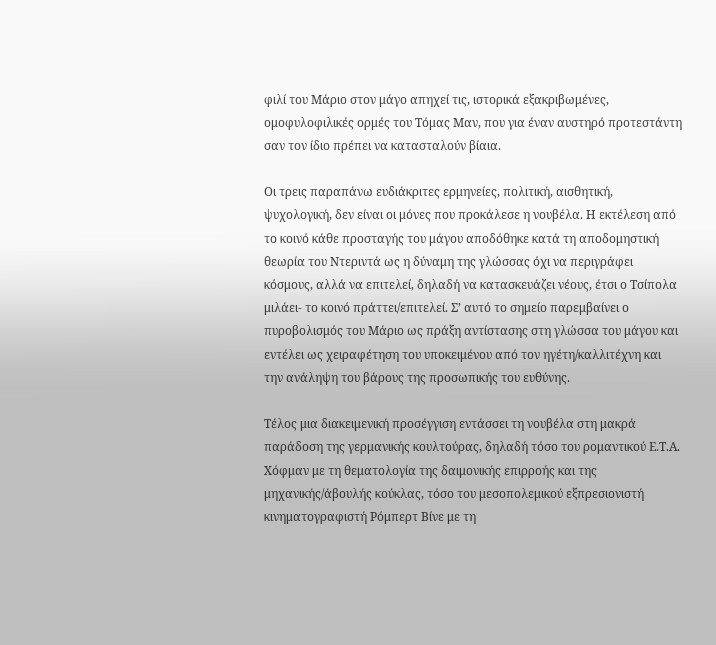φιλί του Μάριο στον μάγο απηχεί τις, ιστορικά εξακριβωμένες, ομοφυλοφιλικές ορμές του Τόμας Μαν, που για έναν αυστηρό προτεστάντη σαν τον ίδιο πρέπει να κατασταλούν βίαια.

Οι τρεις παραπάνω ευδιάκριτες ερμηνείες, πολιτική, αισθητική, ψυχολογική, δεν είναι οι μόνες που προκάλεσε η νουβέλα. Η εκτέλεση από το κοινό κάθε προσταγής του μάγου αποδόθηκε κατά τη αποδομηστική θεωρία του Ντεριντά ως η δύναμη της γλώσσας όχι να περιγράφει κόσμους, αλλά να επιτελεί, δηλαδή να κατασκευάζει νέους, έτσι ο Τσίπολα μιλάει- το κοινό πράττει/επιτελεί. Σ’ αυτό το σημείο παρεμβαίνει ο πυροβολισμός του Μάριο ως πράξη αντίστασης στη γλώσσα του μάγου και εντέλει ως χειραφέτηση του υποκειμένου από τον ηγέτη/καλλιτέχνη και την ανάληψη του βάρους της προσωπικής του ευθύνης.

Τέλος μια διακειμενική προσέγγιση εντάσσει τη νουβέλα στη μακρά παράδοση της γερμανικής κουλτούρας, δηλαδή τόσο του ρομαντικού Ε.Τ.Α. Χόφμαν με τη θεματολογία της δαιμονικής επιρροής και της μηχανικής/άβουλής κούκλας, τόσο του μεσοπολεμικού εξπρεσιονιστή κινηματογραφιστή Ρόμπερτ Βίνε με τη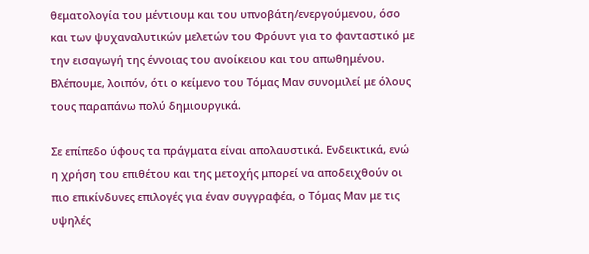θεματολογία του μέντιουμ και του υπνοβάτη/ενεργούμενου, όσο και των ψυχαναλυτικών μελετών του Φρόυντ για το φανταστικό με την εισαγωγή της έννοιας του ανοίκειου και του απωθημένου. Βλέπουμε, λοιπόν, ότι ο κείμενο του Τόμας Μαν συνομιλεί με όλους τους παραπάνω πολύ δημιουργικά.

Σε επίπεδο ύφους τα πράγματα είναι απολαυστικά. Ενδεικτικά, ενώ η χρήση του επιθέτου και της μετοχής μπορεί να αποδειχθούν οι πιο επικίνδυνες επιλογές για έναν συγγραφέα, ο Τόμας Μαν με τις υψηλές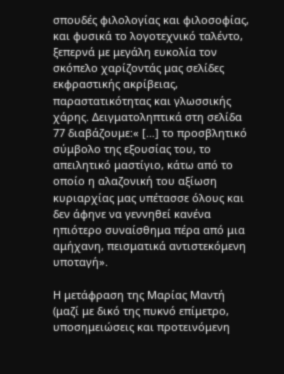σπουδές φιλολογίας και φιλοσοφίας, και φυσικά το λογοτεχνικό ταλέντο, ξεπερνά με μεγάλη ευκολία τον σκόπελο χαρίζοντάς μας σελίδες εκφραστικής ακρίβειας, παραστατικότητας και γλωσσικής χάρης. Δειγματοληπτικά στη σελίδα 77 διαβάζουμε:« […] το προσβλητικό σύμβολο της εξουσίας του, το απειλητικό μαστίγιο, κάτω από το οποίο η αλαζονική του αξίωση κυριαρχίας μας υπέτασσε όλους και δεν άφηνε να γεννηθεί κανένα ηπιότερο συναίσθημα πέρα από μια αμήχανη, πεισματικά αντιστεκόμενη υποταγή».

Η μετάφραση της Μαρίας Μαντή (μαζί με δικό της πυκνό επίμετρο, υποσημειώσεις και προτεινόμενη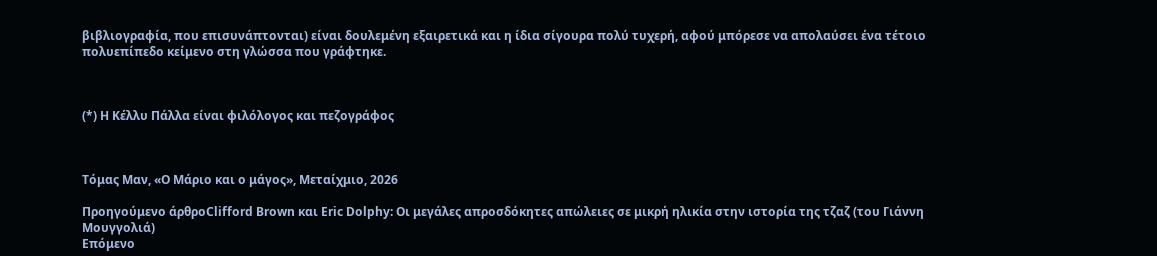βιβλιογραφία, που επισυνάπτονται) είναι δουλεμένη εξαιρετικά και η ίδια σίγουρα πολύ τυχερή, αφού μπόρεσε να απολαύσει ένα τέτοιο πολυεπίπεδο κείμενο στη γλώσσα που γράφτηκε.



(*) Η Κέλλυ Πάλλα είναι φιλόλογος και πεζογράφος



Τόμας Μαν, «Ο Μάριο και ο μάγος», Μεταίχμιο, 2026

Προηγούμενο άρθροClifford Brown και Eric Dolphy: Oι μεγάλες απροσδόκητες απώλειες σε μικρή ηλικία στην ιστορία της τζαζ (του Γιάννη Μουγγολιά)
Επόμενο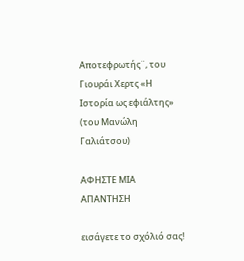Αποτεφρωτής¨, του Γιουράι Χερτς «Η Ιστορία ως εφιάλτης» (του Μανώλη Γαλιάτσου)

ΑΦΗΣΤΕ ΜΙΑ ΑΠΑΝΤΗΣΗ

εισάγετε το σχόλιό σας!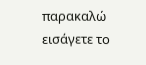παρακαλώ εισάγετε το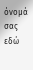όνομά σας εδώ